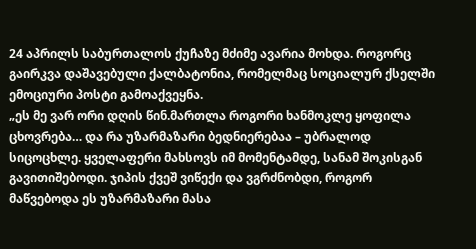24 აპრილს საბურთალოს ქუჩაზე მძიმე ავარია მოხდა. როგორც გაირკვა დაშავებული ქალბატონია, რომელმაც სოციალურ ქსელში ემოციური პოსტი გამოაქვეყნა.
„ეს მე ვარ ორი დღის წინ.მართლა როგორი ხანმოკლე ყოფილა ცხოვრება… და რა უზარმაზარი ბედნიერებაა – უბრალოდ სიცოცხლე. ყველაფერი მახსოვს იმ მომენტამდე, სანამ შოკისგან გავითიშებოდი. ჯიპის ქვეშ ვიწექი და ვგრძნობდი, როგორ მაწვებოდა ეს უზარმაზარი მასა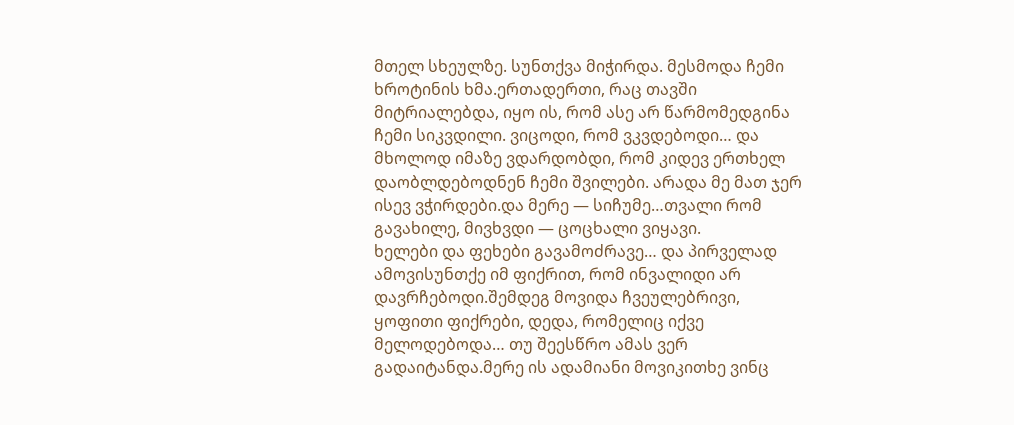მთელ სხეულზე. სუნთქვა მიჭირდა. მესმოდა ჩემი ხროტინის ხმა.ერთადერთი, რაც თავში მიტრიალებდა, იყო ის, რომ ასე არ წარმომედგინა ჩემი სიკვდილი. ვიცოდი, რომ ვკვდებოდი… და მხოლოდ იმაზე ვდარდობდი, რომ კიდევ ერთხელ დაობლდებოდნენ ჩემი შვილები. არადა მე მათ ჯერ ისევ ვჭირდები.და მერე — სიჩუმე…თვალი რომ გავახილე, მივხვდი — ცოცხალი ვიყავი.
ხელები და ფეხები გავამოძრავე… და პირველად ამოვისუნთქე იმ ფიქრით, რომ ინვალიდი არ დავრჩებოდი.შემდეგ მოვიდა ჩვეულებრივი, ყოფითი ფიქრები, დედა, რომელიც იქვე მელოდებოდა… თუ შეესწრო ამას ვერ გადაიტანდა.მერე ის ადამიანი მოვიკითხე ვინც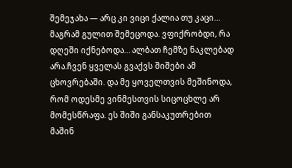შემეჯახა — არც კი ვიცი ქალია თუ კაცი… მაგრამ გულით შემეცოდა. ვფიქრობდი, რა დღეში იქნებოდა… ალბათ ჩემზე ნაკლებად არა.ჩვენ ყველას გვაქვს შიშები ამ ცხოვრებაში. და მე ყოველთვის მეშინოდა, რომ ოდესმე ვინმესთვის სიცოცხლე არ მომესწრაფა. ეს შიში განსაკუთრებით მაშინ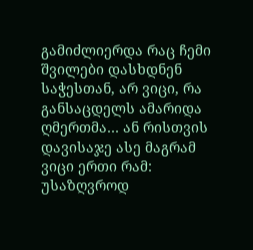გამიძლიერდა რაც ჩემი შვილები დასხდნენ საჭესთან, არ ვიცი, რა განსაცდელს ამარიდა ღმერთმა… ან რისთვის დავისაჯე ასე მაგრამ ვიცი ერთი რამ: უსაზღვროდ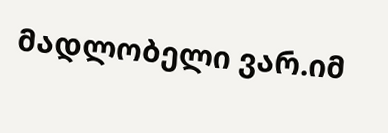მადლობელი ვარ.იმ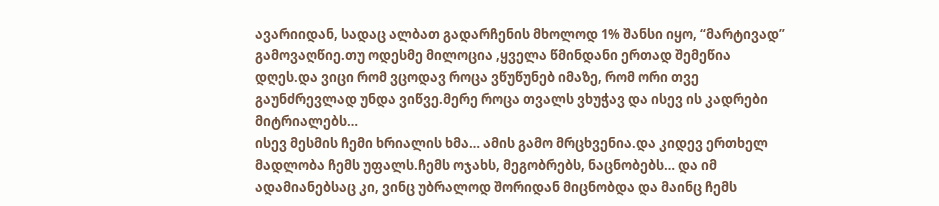ავარიიდან, სადაც ალბათ გადარჩენის მხოლოდ 1% შანსი იყო, “მარტივად” გამოვაღწიე.თუ ოდესმე მილოცია ,ყველა წმინდანი ერთად შემეწია დღეს.და ვიცი რომ ვცოდავ როცა ვწუწუნებ იმაზე, რომ ორი თვე გაუნძრევლად უნდა ვიწვე.მერე როცა თვალს ვხუჭავ და ისევ ის კადრები მიტრიალებს…
ისევ მესმის ჩემი ხრიალის ხმა… ამის გამო მრცხვენია.და კიდევ ერთხელ მადლობა ჩემს უფალს.ჩემს ოჯახს, მეგობრებს, ნაცნობებს… და იმ ადამიანებსაც კი, ვინც უბრალოდ შორიდან მიცნობდა და მაინც ჩემს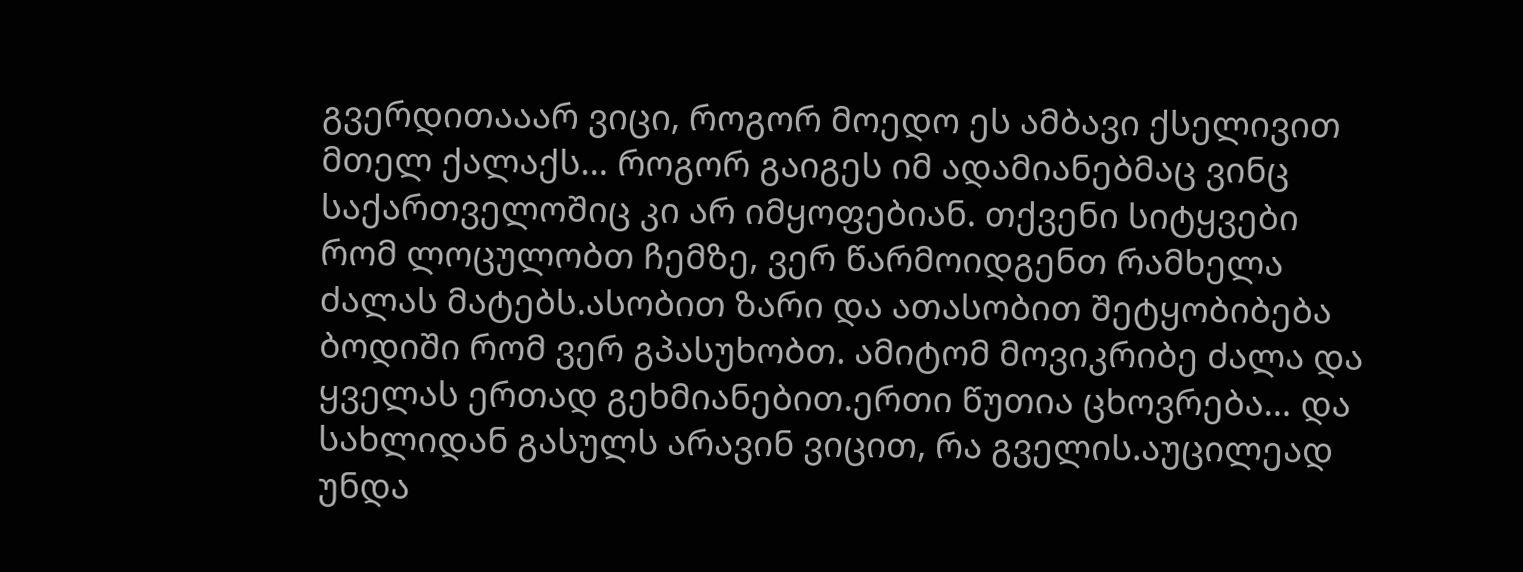გვერდითააარ ვიცი, როგორ მოედო ეს ამბავი ქსელივით მთელ ქალაქს… როგორ გაიგეს იმ ადამიანებმაც ვინც საქართველოშიც კი არ იმყოფებიან. თქვენი სიტყვები რომ ლოცულობთ ჩემზე, ვერ წარმოიდგენთ რამხელა ძალას მატებს.ასობით ზარი და ათასობით შეტყობიბება ბოდიში რომ ვერ გპასუხობთ. ამიტომ მოვიკრიბე ძალა და ყველას ერთად გეხმიანებით.ერთი წუთია ცხოვრება… და სახლიდან გასულს არავინ ვიცით, რა გველის.აუცილეად უნდა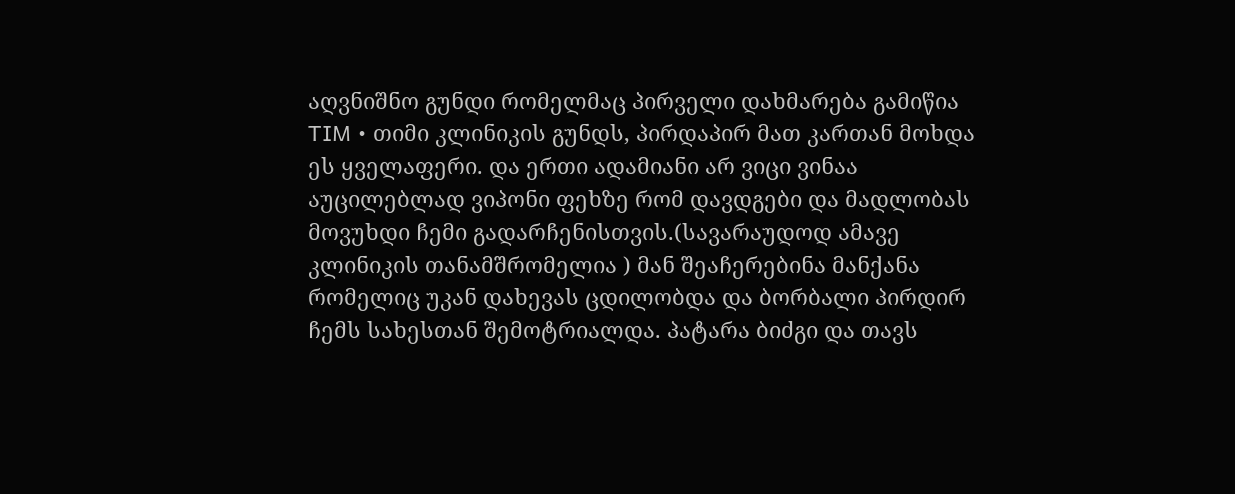აღვნიშნო გუნდი რომელმაც პირველი დახმარება გამიწია TIM • თიმი კლინიკის გუნდს, პირდაპირ მათ კართან მოხდა ეს ყველაფერი. და ერთი ადამიანი არ ვიცი ვინაა აუცილებლად ვიპონი ფეხზე რომ დავდგები და მადლობას მოვუხდი ჩემი გადარჩენისთვის.(სავარაუდოდ ამავე კლინიკის თანამშრომელია ) მან შეაჩერებინა მანქანა რომელიც უკან დახევას ცდილობდა და ბორბალი პირდირ ჩემს სახესთან შემოტრიალდა. პატარა ბიძგი და თავს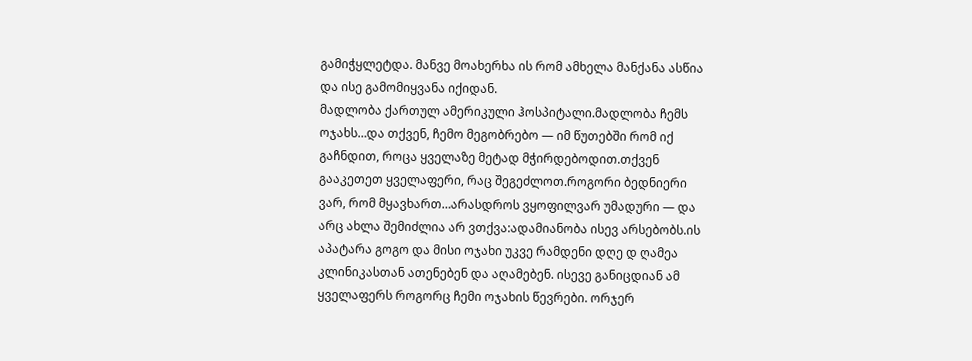გამიჭყლეტდა. მანვე მოახერხა ის რომ ამხელა მანქანა ასწია და ისე გამომიყვანა იქიდან.
მადლობა ქართულ ამერიკული ჰოსპიტალი.მადლობა ჩემს ოჯახს…და თქვენ, ჩემო მეგობრებო — იმ წუთებში რომ იქ გაჩნდით, როცა ყველაზე მეტად მჭირდებოდით.თქვენ გააკეთეთ ყველაფერი, რაც შეგეძლოთ.როგორი ბედნიერი ვარ, რომ მყავხართ…არასდროს ვყოფილვარ უმადური — და არც ახლა შემიძლია არ ვთქვა:ადამიანობა ისევ არსებობს.ის აპატარა გოგო და მისი ოჯახი უკვე რამდენი დღე დ ღამეა კლინიკასთან ათენებენ და აღამებენ. ისევე განიცდიან ამ ყველაფერს როგორც ჩემი ოჯახის წევრები. ორჯერ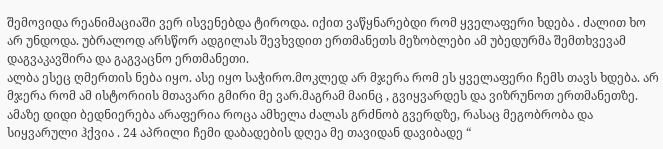შემოვიდა რეანიმაციაში ვერ ისვენებდა ტიროდა. იქით ვაწყნარებდი რომ ყველაფერი ხდება . ძალით ხო არ უნდოდა. უბრალოდ არსწორ ადგილას შევხვდით ერთმანეთს მეზობლები ამ უბედურმა შემთხვევამ დაგვაკავშირა და გაგვაცნო ერთმანეთი.
ალბა ესეც ღმერთის ნება იყო. ასე იყო საჭირო.მოკლედ არ მჯერა რომ ეს ყველაფერი ჩემს თავს ხდება. არ მჯერა რომ ამ ისტორიის მთავარი გმირი მე ვარ.მაგრამ მაინც , გვიყვარდეს და ვიზრუნოთ ერთმანეთზე. ამაზე დიდი ბედნიერება არაფერია როცა ამხელა ძალას გრძნობ გვერდზე, რასაც მეგობრობა და სიყვარული ჰქვია . 24 აპრილი ჩემი დაბადების დღეა მე თავიდან დავიბადე “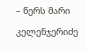– წერს მარი კელენჯერიძე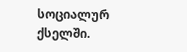სოციალურ ქსელში.